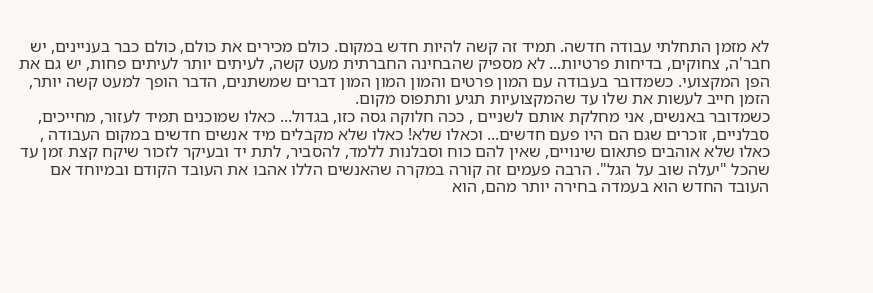לא מזמן התחלתי עבודה חדשה. תמיד זה קשה להיות חדש במקום. כולם מכירים את כולם, כולם כבר בעניינים, יש חבר'ה, צחוקים, בדיחות פרטיות... לא מספיק שהבחינה החברתית מעט קשה, לעיתים יותר לעיתים פחות, יש גם את הפן המקצועי. כשמדובר בעבודה עם המון פרטים והמון המון המון דברים שמשתנים, הדבר הופך למעט קשה יותר, הזמן חייב לעשות את שלו עד שהמקצועיות תגיע ותתפוס מקום.
כשמדובר באנשים, אני מחלקת אותם לשניים , ככה חלוקה גסה כזו, בגדול... כאלו שמוכנים תמיד לעזור, מחייכים, סבלניים, זוכרים שגם הם היו פעם חדשים... וכאלו שלא! כאלו שלא מקבלים מיד אנשים חדשים במקום העבודה , כאלו שלא אוהבים פתאום שינויים, שאין להם כוח וסבלנות ללמד, להסביר, לתת יד ובעיקר לזכור שיקח קצת זמן עד שהכל "יעלה שוב על הגל". הרבה פעמים זה קורה במקרה שהאנשים הללו אהבו את העובד הקודם ובמיוחד אם העובד החדש הוא בעמדה בחירה יותר מהם, הוא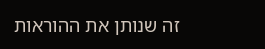זה שנותן את ההוראות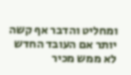ומחליט והדבר אף קשה יותר אם העובד החדש לא ממש מכיר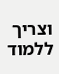וצריך ללמוד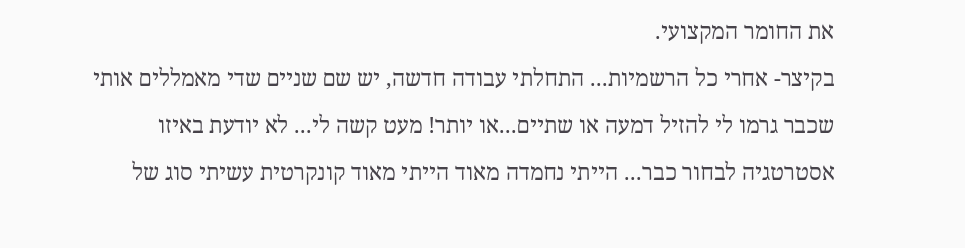את החומר המקצועי.
בקיצר- אחרי כל הרשמיות... התחלתי עבודה חדשה, יש שם שניים שדי מאמללים אותי שכבר גרמו לי להזיל דמעה או שתיים...או יותר! מעט קשה לי... לא יודעת באיזו אסטרטגיה לבחור כבר... הייתי נחמדה מאוד הייתי מאוד קונקרטית עשיתי סוג של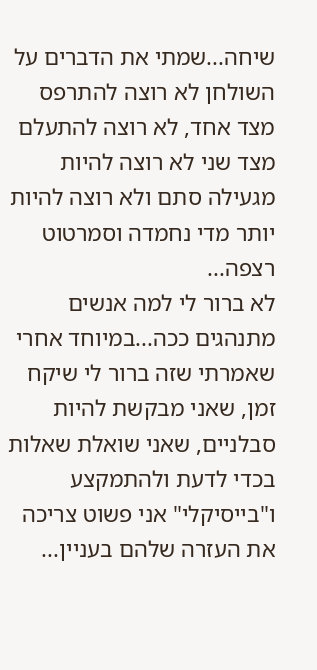שיחה...שמתי את הדברים על השולחן לא רוצה להתרפס מצד אחד, לא רוצה להתעלם מצד שני לא רוצה להיות מגעילה סתם ולא רוצה להיות יותר מדי נחמדה וסמרטוט רצפה...
לא ברור לי למה אנשים מתנהגים ככה...במיוחד אחרי שאמרתי שזה ברור לי שיקח זמן, שאני מבקשת להיות סבלניים, שאני שואלת שאלות בכדי לדעת ולהתמקצע ו"בייסיקלי" אני פשוט צריכה את העזרה שלהם בעניין...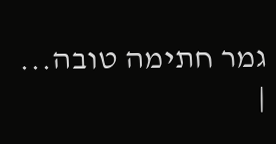גמר חתימה טובה...
|